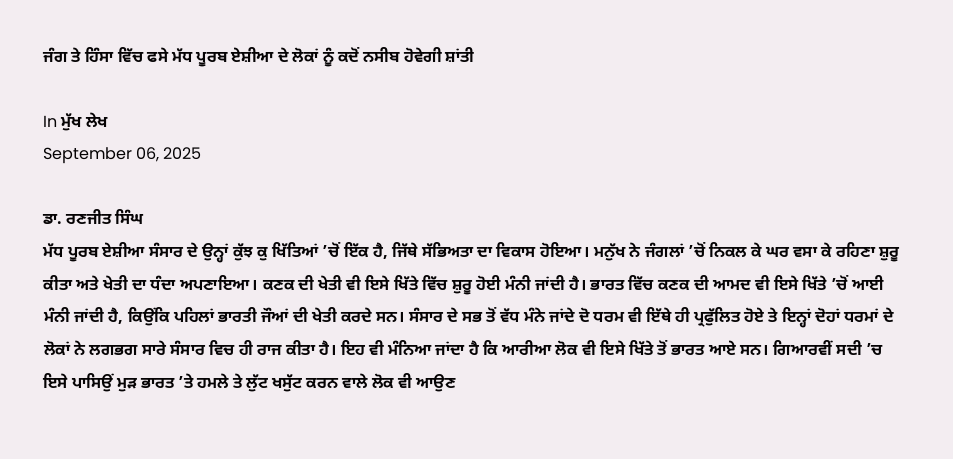ਜੰਗ ਤੇ ਹਿੰਸਾ ਵਿੱਚ ਫਸੇ ਮੱਧ ਪੂਰਬ ਏਸ਼ੀਆ ਦੇ ਲੋਕਾਂ ਨੂੰ ਕਦੋਂ ਨਸੀਬ ਹੋਵੇਗੀ ਸ਼ਾਂਤੀ

In ਮੁੱਖ ਲੇਖ
September 06, 2025

ਡਾ. ਰਣਜੀਤ ਸਿੰਘ
ਮੱਧ ਪੂਰਬ ਏਸ਼ੀਆ ਸੰਸਾਰ ਦੇ ਉਨ੍ਹਾਂ ਕੁੱਝ ਕੁ ਖਿੱਤਿਆਂ ’ਚੋਂ ਇੱਕ ਹੈ, ਜਿੱਥੇ ਸੱਭਿਅਤਾ ਦਾ ਵਿਕਾਸ ਹੋਇਆ। ਮਨੁੱਖ ਨੇ ਜੰਗਲਾਂ ’ਚੋਂ ਨਿਕਲ ਕੇ ਘਰ ਵਸਾ ਕੇ ਰਹਿਣਾ ਸ਼ੁਰੂ ਕੀਤਾ ਅਤੇ ਖੇਤੀ ਦਾ ਧੰਦਾ ਅਪਣਾਇਆ। ਕਣਕ ਦੀ ਖੇਤੀ ਵੀ ਇਸੇ ਖਿੱਤੇ ਵਿੱਚ ਸ਼ੁਰੂ ਹੋਈ ਮੰਨੀ ਜਾਂਦੀ ਹੈ। ਭਾਰਤ ਵਿੱਚ ਕਣਕ ਦੀ ਆਮਦ ਵੀ ਇਸੇ ਖਿੱਤੇ ’ਚੋਂ ਆਈ ਮੰਨੀ ਜਾਂਦੀ ਹੈ, ਕਿਉਂਕਿ ਪਹਿਲਾਂ ਭਾਰਤੀ ਜੌਆਂ ਦੀ ਖੇਤੀ ਕਰਦੇ ਸਨ। ਸੰਸਾਰ ਦੇ ਸਭ ਤੋਂ ਵੱਧ ਮੰਨੇ ਜਾਂਦੇ ਦੋ ਧਰਮ ਵੀ ਇੱਥੇ ਹੀ ਪ੍ਰਫੁੱਲਿਤ ਹੋਏ ਤੇ ਇਨ੍ਹਾਂ ਦੋਹਾਂ ਧਰਮਾਂ ਦੇ ਲੋਕਾਂ ਨੇ ਲਗਭਗ ਸਾਰੇ ਸੰਸਾਰ ਵਿਚ ਹੀ ਰਾਜ ਕੀਤਾ ਹੈ। ਇਹ ਵੀ ਮੰਨਿਆ ਜਾਂਦਾ ਹੈ ਕਿ ਆਰੀਆ ਲੋਕ ਵੀ ਇਸੇ ਖਿੱਤੇ ਤੋਂ ਭਾਰਤ ਆਏ ਸਨ। ਗਿਆਰਵੀਂ ਸਦੀ ’ਚ ਇਸੇ ਪਾਸਿਉਂ ਮੁੜ ਭਾਰਤ ’ਤੇ ਹਮਲੇ ਤੇ ਲੁੱਟ ਖਸੁੱਟ ਕਰਨ ਵਾਲੇ ਲੋਕ ਵੀ ਆਉਣ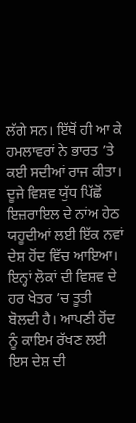ਲੱਗੇ ਸਨ। ਇੱਥੋਂ ਹੀ ਆ ਕੇ ਹਮਲਾਵਰਾਂ ਨੇ ਭਾਰਤ ’ਤੇ ਕਈ ਸਦੀਆਂ ਰਾਜ ਕੀਤਾ।
ਦੂਜੇ ਵਿਸ਼ਵ ਯੁੱਧ ਪਿੱਛੋਂ ਇਜ਼ਰਾਇਲ ਦੇ ਨਾਂਅ ਹੇਠ ਯਹੂਦੀਆਂ ਲਈ ਇੱਕ ਨਵਾਂ ਦੇਸ਼ ਹੋਂਦ ਵਿੱਚ ਆਇਆ। ਇਨ੍ਹਾਂ ਲੋਕਾਂ ਦੀ ਵਿਸ਼ਵ ਦੇ ਹਰ ਖੇਤਰ ’ਚ ਤੂਤੀ ਬੋਲਦੀ ਹੈ। ਆਪਣੀ ਹੋਂਦ ਨੂੰ ਕਾਇਮ ਰੱਖਣ ਲਈ ਇਸ ਦੇਸ਼ ਦੀ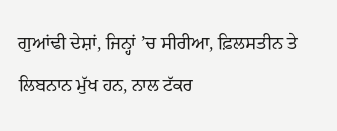ਗੁਆਂਢੀ ਦੇਸ਼ਾਂ, ਜਿਨ੍ਹਾਂ ’ਚ ਸੀਰੀਆ, ਫ਼ਿਲਸਤੀਨ ਤੇ ਲਿਬਨਾਨ ਮੁੱਖ ਹਨ, ਨਾਲ ਟੱਕਰ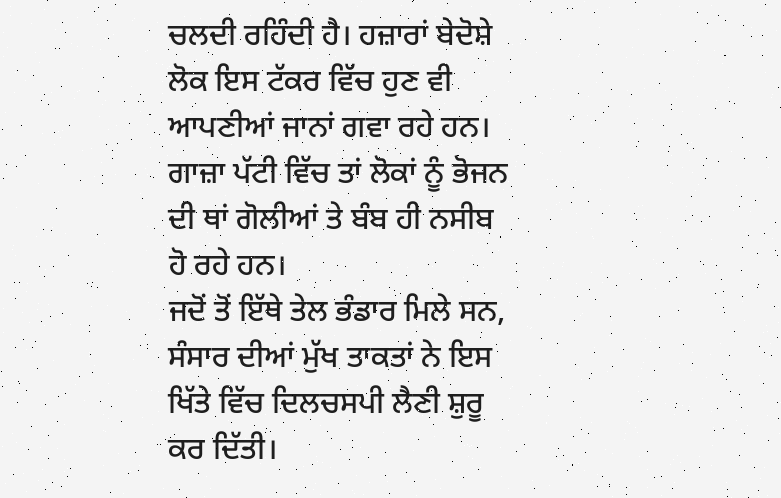ਚਲਦੀ ਰਹਿੰਦੀ ਹੈ। ਹਜ਼ਾਰਾਂ ਬੇਦੋਸ਼ੇ ਲੋਕ ਇਸ ਟੱਕਰ ਵਿੱਚ ਹੁਣ ਵੀ ਆਪਣੀਆਂ ਜਾਨਾਂ ਗਵਾ ਰਹੇ ਹਨ। ਗਾਜ਼ਾ ਪੱਟੀ ਵਿੱਚ ਤਾਂ ਲੋਕਾਂ ਨੂੰ ਭੋਜਨ ਦੀ ਥਾਂ ਗੋਲੀਆਂ ਤੇ ਬੰਬ ਹੀ ਨਸੀਬ ਹੋ ਰਹੇ ਹਨ।
ਜਦੋਂ ਤੋਂ ਇੱਥੇ ਤੇਲ ਭੰਡਾਰ ਮਿਲੇ ਸਨ, ਸੰਸਾਰ ਦੀਆਂ ਮੁੱਖ ਤਾਕਤਾਂ ਨੇ ਇਸ ਖਿੱਤੇ ਵਿੱਚ ਦਿਲਚਸਪੀ ਲੈਣੀ ਸ਼ੁਰੂ ਕਰ ਦਿੱਤੀ।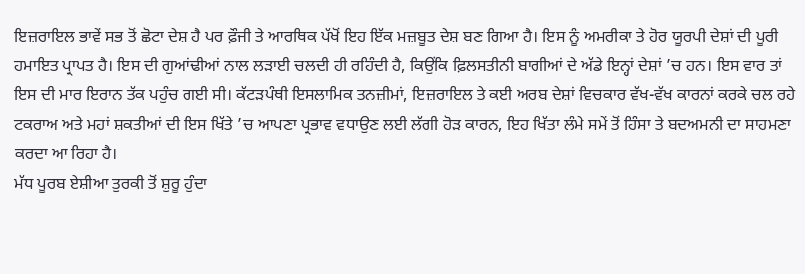ਇਜ਼ਰਾਇਲ ਭਾਵੇਂ ਸਭ ਤੋਂ ਛੋਟਾ ਦੇਸ਼ ਹੈ ਪਰ ਫ਼ੌਜੀ ਤੇ ਆਰਥਿਕ ਪੱਖੋਂ ਇਹ ਇੱਕ ਮਜ਼ਬੂਤ ਦੇਸ਼ ਬਣ ਗਿਆ ਹੈ। ਇਸ ਨੂੰ ਅਮਰੀਕਾ ਤੇ ਹੋਰ ਯੂਰਪੀ ਦੇਸ਼ਾਂ ਦੀ ਪੂਰੀ ਹਮਾਇਤ ਪ੍ਰਾਪਤ ਹੈ। ਇਸ ਦੀ ਗੁਆਂਢੀਆਂ ਨਾਲ ਲੜਾਈ ਚਲਦੀ ਹੀ ਰਹਿੰਦੀ ਹੈ, ਕਿਉਂਕਿ ਫ਼ਿਲਸਤੀਨੀ ਬਾਗੀਆਂ ਦੇ ਅੱਡੇ ਇਨ੍ਹਾਂ ਦੇਸ਼ਾਂ ’ਚ ਹਨ। ਇਸ ਵਾਰ ਤਾਂ ਇਸ ਦੀ ਮਾਰ ਇਰਾਨ ਤੱਕ ਪਹੁੰਚ ਗਈ ਸੀ। ਕੱਟੜਪੰਥੀ ਇਸਲਾਮਿਕ ਤਨਜ਼ੀਮਾਂ, ਇਜ਼ਰਾਇਲ ਤੇ ਕਈ ਅਰਬ ਦੇਸ਼ਾਂ ਵਿਚਕਾਰ ਵੱਖ-ਵੱਖ ਕਾਰਨਾਂ ਕਰਕੇ ਚਲ ਰਹੇ ਟਕਰਾਅ ਅਤੇ ਮਹਾਂ ਸ਼ਕਤੀਆਂ ਦੀ ਇਸ ਖਿੱਤੇ ’ਚ ਆਪਣਾ ਪ੍ਰਭਾਵ ਵਧਾਉਣ ਲਈ ਲੱਗੀ ਹੋੜ ਕਾਰਨ, ਇਹ ਖਿੱਤਾ ਲੰਮੇ ਸਮੇਂ ਤੋਂ ਹਿੰਸਾ ਤੇ ਬਦਅਮਨੀ ਦਾ ਸਾਹਮਣਾ ਕਰਦਾ ਆ ਰਿਹਾ ਹੈ।
ਮੱਧ ਪੂਰਬ ਏਸ਼ੀਆ ਤੁਰਕੀ ਤੋਂ ਸ਼ੁਰੂ ਹੁੰਦਾ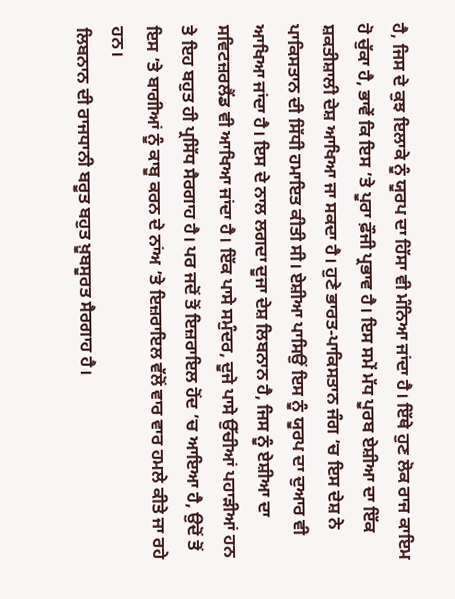ਹੈ, ਜਿਸ ਦੇ ਕੁਝ ਇਲਾਕੇ ਨੂੰ ਯੂਰਪ ਦਾ ਹਿੱਸਾ ਵੀ ਮੰਨਿਆ ਜਾਂਦਾ ਹੈ। ਇੱਥੇ ਹੁਣ ਲੋਕ ਰਾਜ ਕਾਇਮ ਹੋ ਚੁੱਕਾ ਹੈ, ਭਾਵੇਂ ਕਿ ਇਸ ’ਤੇ ਪੂਰਾ ਫ਼ੌਜੀ ਪ੍ਰਭਾਵ ਹੈ। ਇਸ ਸਮੇਂ ਮੱਧ ਪੂਰਬ ਏਸ਼ੀਆ ਦਾ ਇੱਕ ਸ਼ਕਤੀਸ਼ਾਲੀ ਦੇਸ਼ ਆਖਿਆ ਜਾ ਸਕਦਾ ਹੈ। ਹੁਣੇ ਭਾਰਤ-ਪਾਕਿਸਤਾਨ ਜੰਗ ’ਚ ਇਸ ਦੇਸ਼ ਨੇ ਪਾਕਿਸਤਾਨ ਦੀ ਸਿੱਧੀ ਹਮਾਇਤ ਕੀਤੀ ਸੀ। ਏਸ਼ੀਆ ਪਾਸਿਉਂ ਇਸ ਨੂੰ ਯੂਰਪ ਦਾ ਦੁਆਰ ਵੀ ਆਖਿਆ ਜਾਂਦਾ ਹੈ। ਇਸ ਦੇ ਨਾਲ ਲਗਦਾ ਦੂਜਾ ਦੇਸ਼ ਲਿਬਨਾਨ ਹੈ, ਜਿਸ ਨੂੰ ਏਸ਼ੀਆ ਦਾ ਸਵਿਟਜ਼ਰਲੈਂਡ ਵੀ ਆਖਿਆ ਜਾਂਦਾ ਹੈ। ਇੱਕ ਪਾਸੇ ਸਮੁੰਦਰ, ਦੂਜੇ ਪਾਸੇ ਉੱਚੀਆਂ ਪਹਾੜੀਆਂ ਹਨ ਤੇ ਇਹ ਬਹੁਤ ਹੀ ਪ੍ਰਸਿੱਧ ਸੈਰਗਾਹ ਹੈ। ਪਰ ਜਦੋਂ ਤੋਂ ਇਜ਼ਰਾਇਲ ਹੋਂਦ ’ਚ ਆਇਆ ਹੈ, ਉਦੋਂ ਤੋਂ ਇਸ ’ਤੇ ਬਾਗੀਆਂ ਨੂੰ ਕਾਬੂ ਕਰਨ ਦੇ ਨਾਂਅ ’ਤੇ ਇਜ਼ਰਾਇਲ ਵੱਲੋਂ ਵਾਰ ਵਾਰ ਹਮਲੇ ਕੀਤੇ ਜਾ ਰਹੇ ਹਨ।
ਲਿਬਨਾਨ ਦੀ ਰਾਜਧਾਨੀ ਬਰੂਤ ਬਹੁਤ ਖ਼ੂਬਸੂਰਤ ਸੈਰਗਾਹ ਹੈ।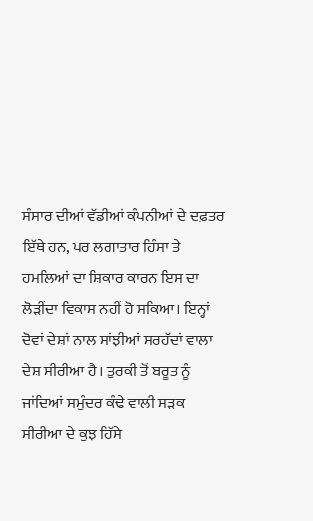ਸੰਸਾਰ ਦੀਆਂ ਵੱਡੀਆਂ ਕੰਪਨੀਆਂ ਦੇ ਦਫ਼ਤਰ ਇੱਥੇ ਹਨ, ਪਰ ਲਗਾਤਾਰ ਹਿੰਸਾ ਤੇ ਹਮਲਿਆਂ ਦਾ ਸ਼ਿਕਾਰ ਕਾਰਨ ਇਸ ਦਾ ਲੋੜੀਂਦਾ ਵਿਕਾਸ ਨਹੀਂ ਹੋ ਸਕਿਆ। ਇਨ੍ਹਾਂ ਦੋਵਾਂ ਦੇਸ਼ਾਂ ਨਾਲ ਸਾਂਝੀਆਂ ਸਰਹੱਦਾਂ ਵਾਲਾ ਦੇਸ਼ ਸੀਰੀਆ ਹੈ। ਤੁਰਕੀ ਤੋਂ ਬਰੂਤ ਨੂੰ ਜਾਂਦਿਆਂ ਸਮੁੰਦਰ ਕੰਢੇ ਵਾਲੀ ਸੜਕ ਸੀਰੀਆ ਦੇ ਕੁਝ ਹਿੱਸੇ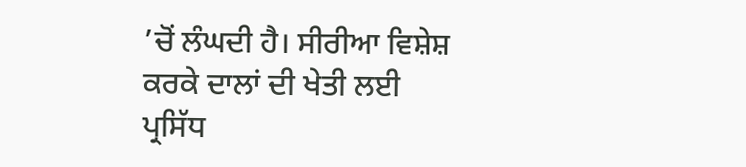’ਚੋਂ ਲੰਘਦੀ ਹੈ। ਸੀਰੀਆ ਵਿਸ਼ੇਸ਼ ਕਰਕੇ ਦਾਲਾਂ ਦੀ ਖੇਤੀ ਲਈ ਪ੍ਰਸਿੱਧ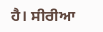ਹੈ। ਸੀਰੀਆ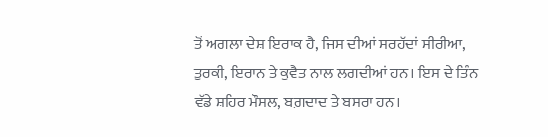ਤੋਂ ਅਗਲਾ ਦੇਸ਼ ਇਰਾਕ ਹੈ, ਜਿਸ ਦੀਆਂ ਸਰਹੱਦਾਂ ਸੀਰੀਆ, ਤੁਰਕੀ, ਇਰਾਨ ਤੇ ਕੁਵੈਤ ਨਾਲ ਲਗਦੀਆਂ ਹਨ। ਇਸ ਦੇ ਤਿੰਨ ਵੱਡੇ ਸ਼ਹਿਰ ਮੌਸਲ, ਬਗ਼ਦਾਦ ਤੇ ਬਸਰਾ ਹਨ।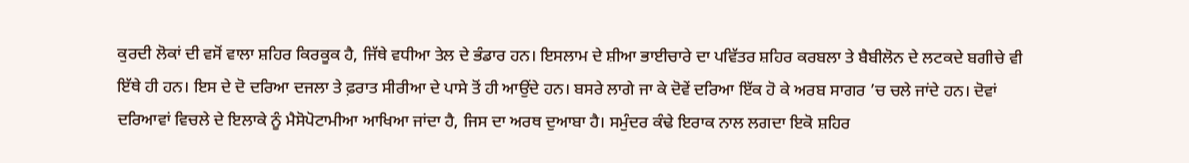ਕੁਰਦੀ ਲੋਕਾਂ ਦੀ ਵਸੋਂ ਵਾਲਾ ਸ਼ਹਿਰ ਕਿਰਕੂਕ ਹੈ, ਜਿੱਥੇ ਵਧੀਆ ਤੇਲ ਦੇ ਭੰਡਾਰ ਹਨ। ਇਸਲਾਮ ਦੇ ਸ਼ੀਆ ਭਾਈਚਾਰੇ ਦਾ ਪਵਿੱਤਰ ਸ਼ਹਿਰ ਕਰਬਲਾ ਤੇ ਬੈਬੀਲੋਨ ਦੇ ਲਟਕਦੇ ਬਗੀਚੇ ਵੀ ਇੱਥੇ ਹੀ ਹਨ। ਇਸ ਦੇ ਦੋ ਦਰਿਆ ਦਜਲਾ ਤੇ ਫ਼ਰਾਤ ਸੀਰੀਆ ਦੇ ਪਾਸੇ ਤੋਂ ਹੀ ਆਉਂਦੇ ਹਨ। ਬਸਰੇ ਲਾਗੇ ਜਾ ਕੇ ਦੋਵੇਂ ਦਰਿਆ ਇੱਕ ਹੋ ਕੇ ਅਰਬ ਸਾਗਰ ’ਚ ਚਲੇ ਜਾਂਦੇ ਹਨ। ਦੋਵਾਂ ਦਰਿਆਵਾਂ ਵਿਚਲੇ ਦੇ ਇਲਾਕੇ ਨੂੰ ਮੈਸੋਪੋਟਾਮੀਆ ਆਖਿਆ ਜਾਂਦਾ ਹੈ, ਜਿਸ ਦਾ ਅਰਥ ਦੁਆਬਾ ਹੈ। ਸਮੁੰਦਰ ਕੰਢੇ ਇਰਾਕ ਨਾਲ ਲਗਦਾ ਇਕੋ ਸ਼ਹਿਰ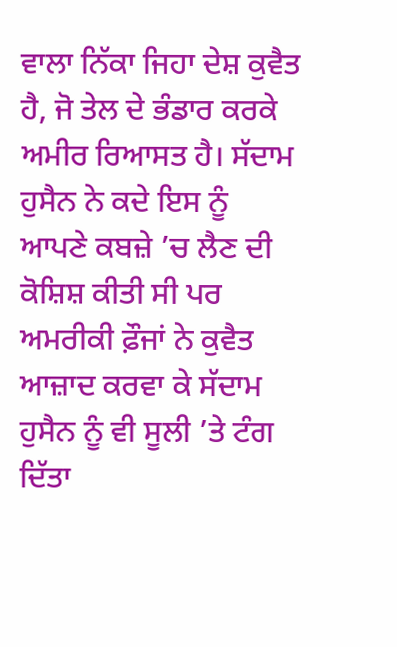ਵਾਲਾ ਨਿੱਕਾ ਜਿਹਾ ਦੇਸ਼ ਕੁਵੈਤ ਹੈ, ਜੋ ਤੇਲ ਦੇ ਭੰਡਾਰ ਕਰਕੇ ਅਮੀਰ ਰਿਆਸਤ ਹੈ। ਸੱਦਾਮ ਹੁਸੈਨ ਨੇ ਕਦੇ ਇਸ ਨੂੰ ਆਪਣੇ ਕਬਜ਼ੇ ’ਚ ਲੈਣ ਦੀ ਕੋਸ਼ਿਸ਼ ਕੀਤੀ ਸੀ ਪਰ ਅਮਰੀਕੀ ਫ਼ੌਜਾਂ ਨੇ ਕੁਵੈਤ ਆਜ਼ਾਦ ਕਰਵਾ ਕੇ ਸੱਦਾਮ ਹੁਸੈਨ ਨੂੰ ਵੀ ਸੂਲੀ ’ਤੇ ਟੰਗ ਦਿੱਤਾ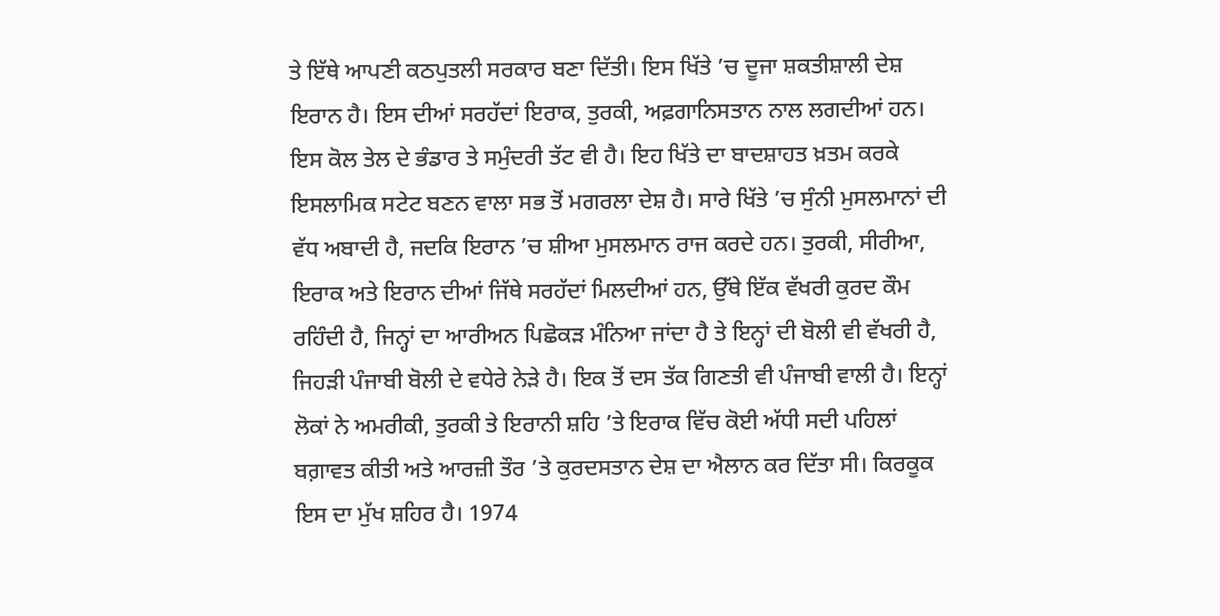ਤੇ ਇੱਥੇ ਆਪਣੀ ਕਠਪੁਤਲੀ ਸਰਕਾਰ ਬਣਾ ਦਿੱਤੀ। ਇਸ ਖਿੱਤੇ ’ਚ ਦੂਜਾ ਸ਼ਕਤੀਸ਼ਾਲੀ ਦੇਸ਼ ਇਰਾਨ ਹੈ। ਇਸ ਦੀਆਂ ਸਰਹੱਦਾਂ ਇਰਾਕ, ਤੁਰਕੀ, ਅਫ਼ਗਾਨਿਸਤਾਨ ਨਾਲ ਲਗਦੀਆਂ ਹਨ। ਇਸ ਕੋਲ ਤੇਲ ਦੇ ਭੰਡਾਰ ਤੇ ਸਮੁੰਦਰੀ ਤੱਟ ਵੀ ਹੈ। ਇਹ ਖਿੱਤੇ ਦਾ ਬਾਦਸ਼ਾਹਤ ਖ਼ਤਮ ਕਰਕੇ ਇਸਲਾਮਿਕ ਸਟੇਟ ਬਣਨ ਵਾਲਾ ਸਭ ਤੋਂ ਮਗਰਲਾ ਦੇਸ਼ ਹੈ। ਸਾਰੇ ਖਿੱਤੇ ’ਚ ਸੁੰਨੀ ਮੁਸਲਮਾਨਾਂ ਦੀ ਵੱਧ ਅਬਾਦੀ ਹੈ, ਜਦਕਿ ਇਰਾਨ ’ਚ ਸ਼ੀਆ ਮੁਸਲਮਾਨ ਰਾਜ ਕਰਦੇ ਹਨ। ਤੁਰਕੀ, ਸੀਰੀਆ, ਇਰਾਕ ਅਤੇ ਇਰਾਨ ਦੀਆਂ ਜਿੱਥੇ ਸਰਹੱਦਾਂ ਮਿਲਦੀਆਂ ਹਨ, ਉੱਥੇ ਇੱਕ ਵੱਖਰੀ ਕੁਰਦ ਕੌਮ ਰਹਿੰਦੀ ਹੈ, ਜਿਨ੍ਹਾਂ ਦਾ ਆਰੀਅਨ ਪਿਛੋਕੜ ਮੰਨਿਆ ਜਾਂਦਾ ਹੈ ਤੇ ਇਨ੍ਹਾਂ ਦੀ ਬੋਲੀ ਵੀ ਵੱਖਰੀ ਹੈ, ਜਿਹੜੀ ਪੰਜਾਬੀ ਬੋਲੀ ਦੇ ਵਧੇਰੇ ਨੇੜੇ ਹੈ। ਇਕ ਤੋਂ ਦਸ ਤੱਕ ਗਿਣਤੀ ਵੀ ਪੰਜਾਬੀ ਵਾਲੀ ਹੈ। ਇਨ੍ਹਾਂ ਲੋਕਾਂ ਨੇ ਅਮਰੀਕੀ, ਤੁਰਕੀ ਤੇ ਇਰਾਨੀ ਸ਼ਹਿ ’ਤੇ ਇਰਾਕ ਵਿੱਚ ਕੋਈ ਅੱਧੀ ਸਦੀ ਪਹਿਲਾਂ ਬਗ਼ਾਵਤ ਕੀਤੀ ਅਤੇ ਆਰਜ਼ੀ ਤੌਰ ’ਤੇ ਕੁਰਦਸਤਾਨ ਦੇਸ਼ ਦਾ ਐਲਾਨ ਕਰ ਦਿੱਤਾ ਸੀ। ਕਿਰਕੂਕ ਇਸ ਦਾ ਮੁੱਖ ਸ਼ਹਿਰ ਹੈ। 1974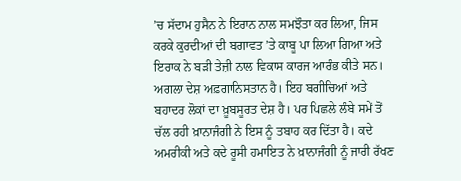’ਚ ਸੱਦਾਮ ਹੁਸੈਨ ਨੇ ਇਰਾਨ ਨਾਲ ਸਮਝੌਤਾ ਕਰ ਲਿਆ, ਜਿਸ ਕਰਕੇ ਕੁਰਦੀਆਂ ਦੀ ਬਗਾਵਤ ’ਤੇ ਕਾਬੂ ਪਾ ਲਿਆ ਗਿਆ ਅਤੇ ਇਰਾਕ ਨੇ ਬੜੀ ਤੇਜ਼ੀ ਨਾਲ ਵਿਕਾਸ ਕਾਰਜ ਆਰੰਭ ਕੀਤੇ ਸਨ।
ਅਗਲਾ ਦੇਸ਼ ਅਫ਼ਗਾਨਿਸਤਾਨ ਹੈ। ਇਹ ਬਗੀਚਿਆਂ ਅਤੇ ਬਹਾਦਰ ਲੋਕਾਂ ਦਾ ਖ਼ੂਬਸੂਰਤ ਦੇਸ਼ ਹੈ। ਪਰ ਪਿਛਲੇ ਲੰਬੇ ਸਮੇਂ ਤੋਂ ਚੱਲ ਰਹੀ ਖ਼ਾਨਾਜੰਗੀ ਨੇ ਇਸ ਨੂੰ ਤਬਾਹ ਕਰ ਦਿੱਤਾ ਹੈ। ਕਦੇ ਅਮਰੀਕੀ ਅਤੇ ਕਦੇ ਰੂਸੀ ਹਮਾਇਤ ਨੇ ਖ਼ਾਨਾਜੰਗੀ ਨੂੰ ਜਾਰੀ ਰੱਖਣ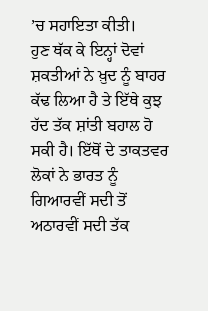’ਚ ਸਹਾਇਤਾ ਕੀਤੀ।
ਹੁਣ ਥੱਕ ਕੇ ਇਨ੍ਹਾਂ ਦੋਵਾਂ ਸ਼ਕਤੀਆਂ ਨੇ ਖ਼ੁਦ ਨੂੰ ਬਾਹਰ ਕੱਢ ਲਿਆ ਹੈ ਤੇ ਇੱਥੇ ਕੁਝ ਹੱਦ ਤੱਕ ਸ਼ਾਂਤੀ ਬਹਾਲ ਹੋ ਸਕੀ ਹੈ। ਇੱਥੋਂ ਦੇ ਤਾਕਤਵਰ ਲੋਕਾਂ ਨੇ ਭਾਰਤ ਨੂੰ ਗਿਆਰਵੀਂ ਸਦੀ ਤੋਂ ਅਠਾਰਵੀਂ ਸਦੀ ਤੱਕ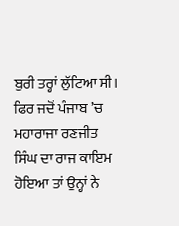ਬੁਰੀ ਤਰ੍ਹਾਂ ਲੁੱਟਿਆ ਸੀ। ਫਿਰ ਜਦੋਂ ਪੰਜਾਬ ’ਚ ਮਹਾਰਾਜਾ ਰਣਜੀਤ ਸਿੰਘ ਦਾ ਰਾਜ ਕਾਇਮ ਹੋਇਆ ਤਾਂ ਉਨ੍ਹਾਂ ਨੇ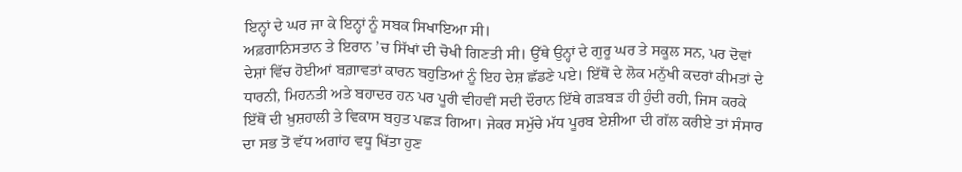ਇਨ੍ਹਾਂ ਦੇ ਘਰ ਜਾ ਕੇ ਇਨ੍ਹਾਂ ਨੂੰ ਸਬਕ ਸਿਖਾਇਆ ਸੀ।
ਅਫ਼ਗਾਨਿਸਤਾਨ ਤੇ ਇਰਾਨ ’ਚ ਸਿੱਖਾਂ ਦੀ ਚੋਖੀ ਗਿਣਤੀ ਸੀ। ਉੱਥੇ ਉਨ੍ਹਾਂ ਦੇ ਗੁਰੂ ਘਰ ਤੇ ਸਕੂਲ ਸਨ, ਪਰ ਦੋਵਾਂ ਦੇਸ਼ਾਂ ਵਿੱਚ ਹੋਈਆਂ ਬਗ਼ਾਵਤਾਂ ਕਾਰਨ ਬਹੁਤਿਆਂ ਨੂੰ ਇਹ ਦੇਸ਼ ਛੱਡਣੇ ਪਏ। ਇੱਥੋਂ ਦੇ ਲੋਕ ਮਨੁੱਖੀ ਕਦਰਾਂ ਕੀਮਤਾਂ ਦੇ ਧਾਰਨੀ, ਮਿਹਨਤੀ ਅਤੇ ਬਹਾਦਰ ਹਨ ਪਰ ਪੂਰੀ ਵੀਹਵੀਂ ਸਦੀ ਦੌਰਾਨ ਇੱਥੇ ਗੜਬੜ ਹੀ ਹੁੰਦੀ ਰਹੀ, ਜਿਸ ਕਰਕੇ ਇੱਥੋਂ ਦੀ ਖ਼ੁਸ਼ਹਾਲੀ ਤੇ ਵਿਕਾਸ ਬਹੁਤ ਪਛੜ ਗਿਆ। ਜੇਕਰ ਸਮੁੱਚੇ ਮੱਧ ਪੂਰਬ ਏਸ਼ੀਆ ਦੀ ਗੱਲ ਕਰੀਏ ਤਾਂ ਸੰਸਾਰ ਦਾ ਸਭ ਤੋਂ ਵੱਧ ਅਗਾਂਹ ਵਧੂ ਖਿੱਤਾ ਹੁਣ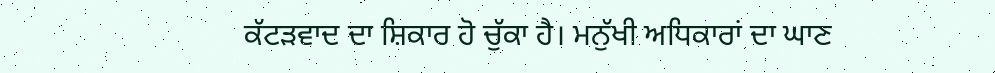ਕੱਟੜਵਾਦ ਦਾ ਸ਼ਿਕਾਰ ਹੋ ਚੁੱਕਾ ਹੈ। ਮਨੁੱਖੀ ਅਧਿਕਾਰਾਂ ਦਾ ਘਾਣ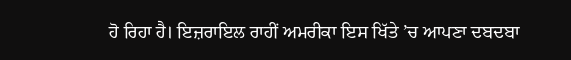ਹੋ ਰਿਹਾ ਹੈ। ਇਜ਼ਰਾਇਲ ਰਾਹੀਂ ਅਮਰੀਕਾ ਇਸ ਖਿੱਤੇ ’ਚ ਆਪਣਾ ਦਬਦਬਾ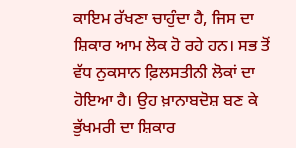ਕਾਇਮ ਰੱਖਣਾ ਚਾਹੁੰਦਾ ਹੈ, ਜਿਸ ਦਾ ਸ਼ਿਕਾਰ ਆਮ ਲੋਕ ਹੋ ਰਹੇ ਹਨ। ਸਭ ਤੋਂ ਵੱਧ ਨੁਕਸਾਨ ਫ਼ਿਲਸਤੀਨੀ ਲੋਕਾਂ ਦਾ ਹੋਇਆ ਹੈ। ਉਹ ਖ਼ਾਨਾਬਦੋਸ਼ ਬਣ ਕੇ ਭੁੱਖਮਰੀ ਦਾ ਸ਼ਿਕਾਰ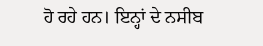ਹੋ ਰਹੇ ਹਨ। ਇਨ੍ਹਾਂ ਦੇ ਨਸੀਬ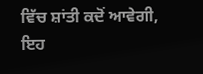ਵਿੱਚ ਸ਼ਾਂਤੀ ਕਦੋਂ ਆਵੇਗੀ, ਇਹ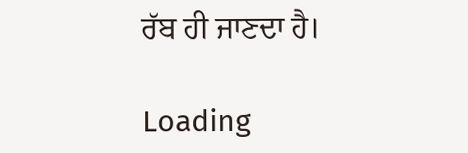ਰੱਬ ਹੀ ਜਾਣਦਾ ਹੈ।

Loading